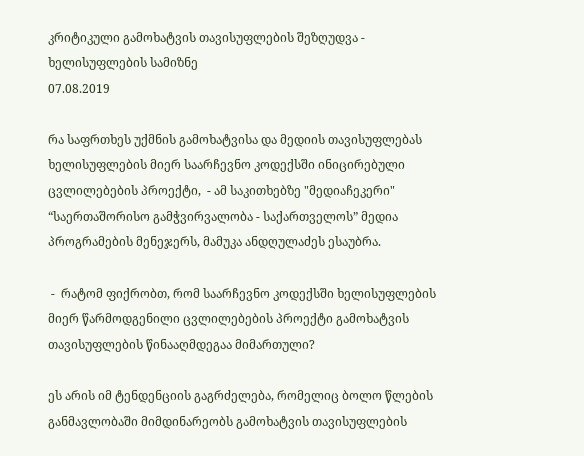კრიტიკული გამოხატვის თავისუფლების შეზღუდვა - ხელისუფლების სამიზნე
07.08.2019

რა საფრთხეს უქმნის გამოხატვისა და მედიის თავისუფლებას ხელისუფლების მიერ საარჩევნო კოდექსში ინიცირებული ცვლილებების პროექტი,  - ამ საკითხებზე "მედიაჩეკერი"  “საერთაშორისო გამჭვირვალობა - საქართველოს” მედია პროგრამების მენეჯერს, მამუკა ანდღულაძეს ესაუბრა.

 -  რატომ ფიქრობთ, რომ საარჩევნო კოდექსში ხელისუფლების მიერ წარმოდგენილი ცვლილებების პროექტი გამოხატვის თავისუფლების წინააღმდეგაა მიმართული?

ეს არის იმ ტენდენციის გაგრძელება, რომელიც ბოლო წლების განმავლობაში მიმდინარეობს გამოხატვის თავისუფლების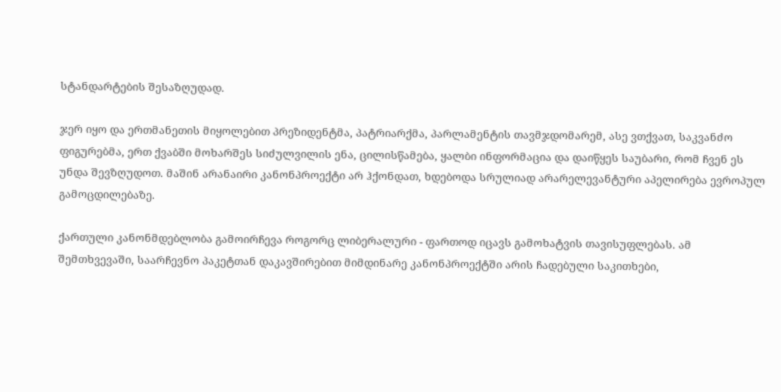სტანდარტების შესაზღუდად.

ჯერ იყო და ერთმანეთის მიყოლებით პრეზიდენტმა, პატრიარქმა, პარლამენტის თავმჯდომარემ, ასე ვთქვათ, საკვანძო ფიგურებმა, ერთ ქვაბში მოხარშეს სიძულვილის ენა, ცილისწამება, ყალბი ინფორმაცია და დაიწყეს საუბარი, რომ ჩვენ ეს უნდა შევზღუდოთ. მაშინ არანაირი კანონპროექტი არ ჰქონდათ, ხდებოდა სრულიად არარელევანტური აპელირება ევროპულ გამოცდილებაზე.

ქართული კანონმდებლობა გამოირჩევა როგორც ლიბერალური - ფართოდ იცავს გამოხატვის თავისუფლებას. ამ შემთხვევაში, საარჩევნო პაკეტთან დაკავშირებით მიმდინარე კანონპროექტში არის ჩადებული საკითხები,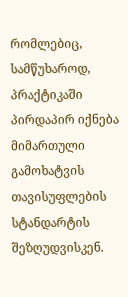რომლებიც, სამწუხაროდ, პრაქტიკაში პირდაპირ იქნება მიმართული გამოხატვის თავისუფლების სტანდარტის შეზღუდვისკენ.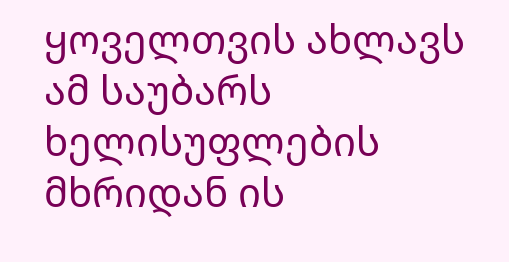ყოველთვის ახლავს ამ საუბარს ხელისუფლების მხრიდან ის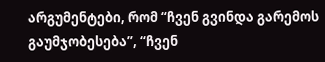არგუმენტები, რომ “ჩვენ გვინდა გარემოს გაუმჯობესება”, “ჩვენ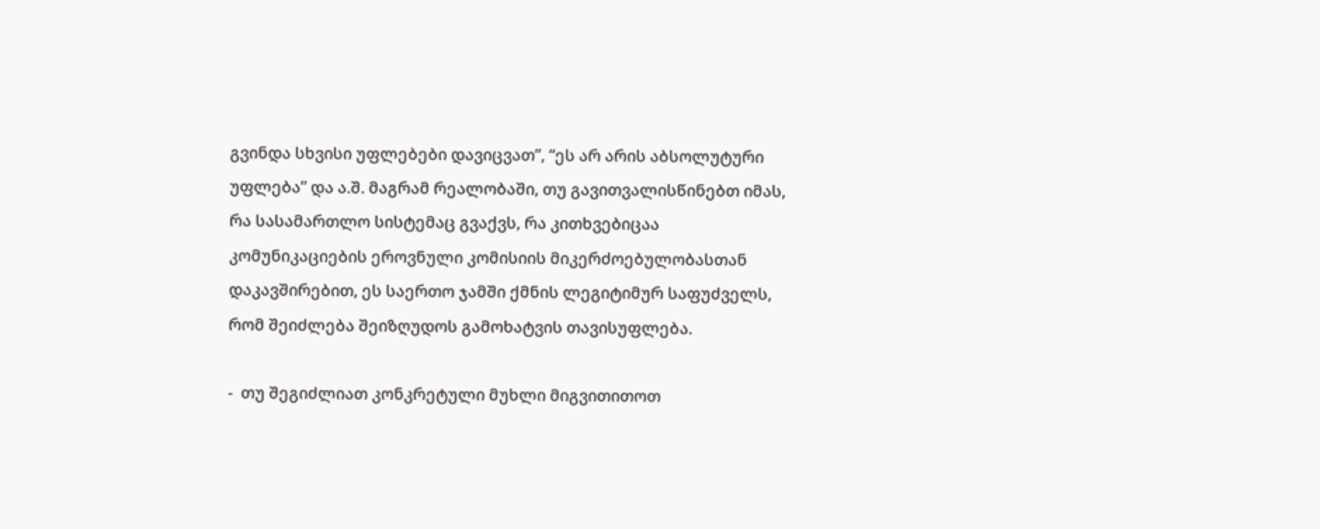გვინდა სხვისი უფლებები დავიცვათ”, “ეს არ არის აბსოლუტური უფლება” და ა.შ. მაგრამ რეალობაში, თუ გავითვალისწინებთ იმას, რა სასამართლო სისტემაც გვაქვს, რა კითხვებიცაა კომუნიკაციების ეროვნული კომისიის მიკერძოებულობასთან დაკავშირებით, ეს საერთო ჯამში ქმნის ლეგიტიმურ საფუძველს, რომ შეიძლება შეიზღუდოს გამოხატვის თავისუფლება.

-  თუ შეგიძლიათ კონკრეტული მუხლი მიგვითითოთ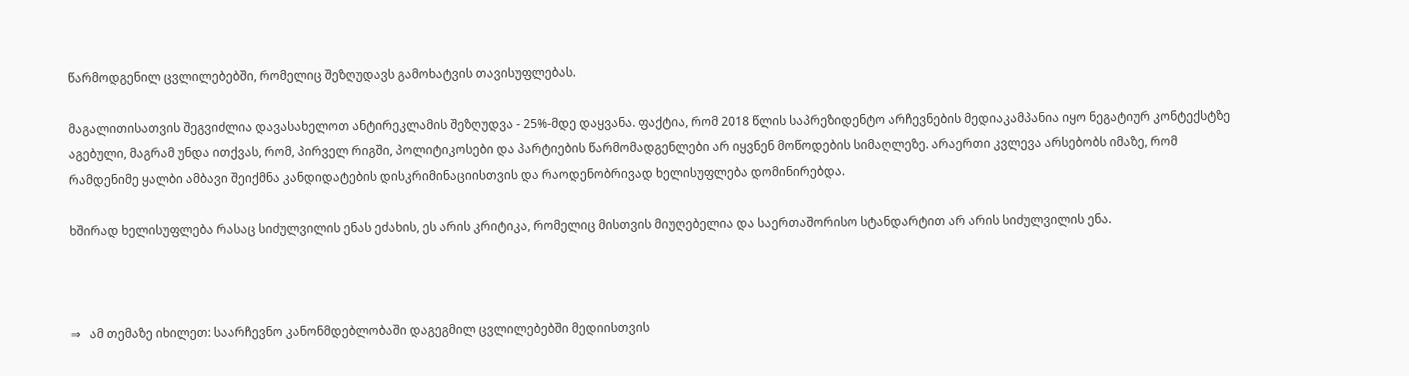წარმოდგენილ ცვლილებებში, რომელიც შეზღუდავს გამოხატვის თავისუფლებას.

მაგალითისათვის შეგვიძლია დავასახელოთ ანტირეკლამის შეზღუდვა - 25%-მდე დაყვანა. ფაქტია, რომ 2018 წლის საპრეზიდენტო არჩევნების მედიაკამპანია იყო ნეგატიურ კონტექსტზე აგებული, მაგრამ უნდა ითქვას, რომ, პირველ რიგში, პოლიტიკოსები და პარტიების წარმომადგენლები არ იყვნენ მოწოდების სიმაღლეზე. არაერთი კვლევა არსებობს იმაზე, რომ რამდენიმე ყალბი ამბავი შეიქმნა კანდიდატების დისკრიმინაციისთვის და რაოდენობრივად ხელისუფლება დომინირებდა.

ხშირად ხელისუფლება რასაც სიძულვილის ენას ეძახის, ეს არის კრიტიკა, რომელიც მისთვის მიუღებელია და საერთაშორისო სტანდარტით არ არის სიძულვილის ენა.



⇒   ამ თემაზე იხილეთ: საარჩევნო კანონმდებლობაში დაგეგმილ ცვლილებებში მედიისთვის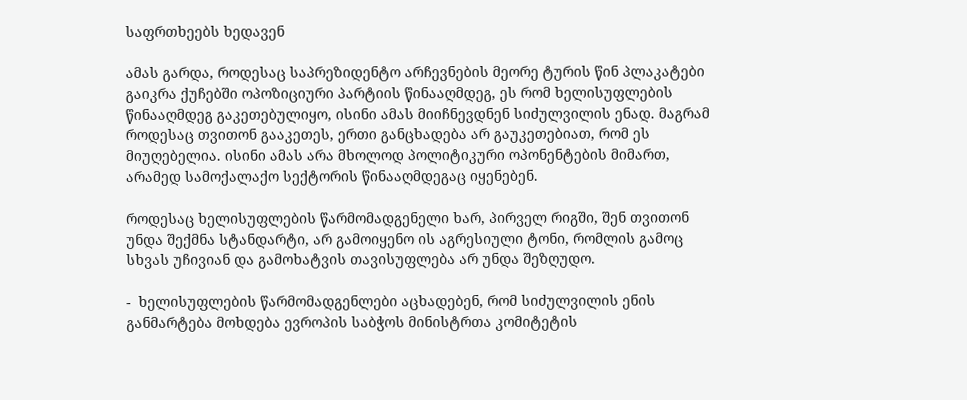საფრთხეებს ხედავენ

ამას გარდა, როდესაც საპრეზიდენტო არჩევნების მეორე ტურის წინ პლაკატები გაიკრა ქუჩებში ოპოზიციური პარტიის წინააღმდეგ, ეს რომ ხელისუფლების წინააღმდეგ გაკეთებულიყო, ისინი ამას მიიჩნევდნენ სიძულვილის ენად. მაგრამ როდესაც თვითონ გააკეთეს, ერთი განცხადება არ გაუკეთებიათ, რომ ეს მიუღებელია. ისინი ამას არა მხოლოდ პოლიტიკური ოპონენტების მიმართ, არამედ სამოქალაქო სექტორის წინააღმდეგაც იყენებენ.

როდესაც ხელისუფლების წარმომადგენელი ხარ, პირველ რიგში, შენ თვითონ უნდა შექმნა სტანდარტი, არ გამოიყენო ის აგრესიული ტონი, რომლის გამოც სხვას უჩივიან და გამოხატვის თავისუფლება არ უნდა შეზღუდო.

-  ხელისუფლების წარმომადგენლები აცხადებენ, რომ სიძულვილის ენის განმარტება მოხდება ევროპის საბჭოს მინისტრთა კომიტეტის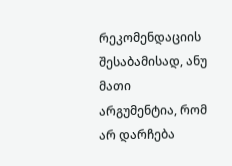რეკომენდაციის შესაბამისად, ანუ მათი არგუმენტია, რომ არ დარჩება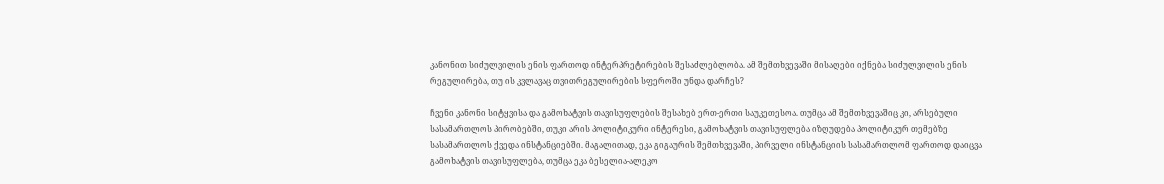კანონით სიძულვილის ენის ფართოდ ინტერპრეტირების შესაძლებლობა. ამ შემთხვევაში მისაღები იქნება სიძულვილის ენის რეგულირება, თუ ის კვლავაც თვითრეგულირების სფეროში უნდა დარჩეს?

ჩვენი კანონი სიტყვისა და გამოხატვის თავისუფლების შესახებ ერთ-ერთი საუკეთესოა. თუმცა ამ შემთხვევაშიც კი, არსებული სასამართლოს პირობებში, თუკი არის პოლიტიკური ინტერესი, გამოხატვის თავისუფლება იზღუდება პოლიტიკურ თემებზე სასამართლოს ქვედა ინსტანციებში. მაგალითად, ეკა გიგაურის შემთხვევაში, პირველი ინსტანციის სასამართლომ ფართოდ დაიცვა გამოხატვის თავისუფლება, თუმცა ეკა ბესელია-ალეკო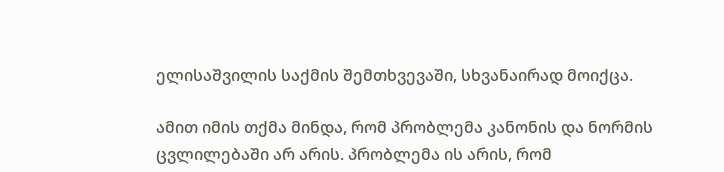ელისაშვილის საქმის შემთხვევაში, სხვანაირად მოიქცა.

ამით იმის თქმა მინდა, რომ პრობლემა კანონის და ნორმის ცვლილებაში არ არის. პრობლემა ის არის, რომ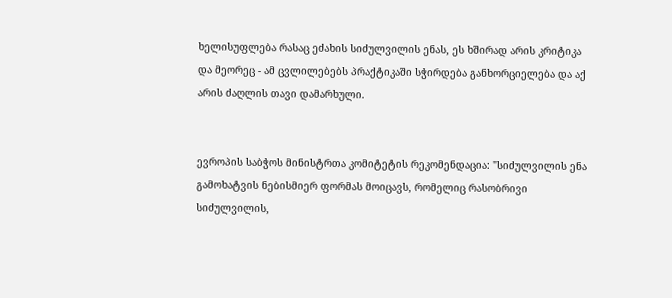ხელისუფლება რასაც ეძახის სიძულვილის ენას, ეს ხშირად არის კრიტიკა და მეორეც - ამ ცვლილებებს პრაქტიკაში სჭირდება განხორციელება და აქ არის ძაღლის თავი დამარხული.


ევროპის საბჭოს მინისტრთა კომიტეტის რეკომენდაცია: "სიძულვილის ენა გამოხატვის ნებისმიერ ფორმას მოიცავს, რომელიც რასობრივი სიძულვილის,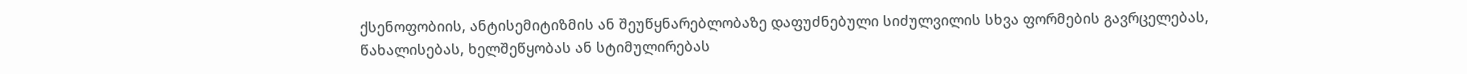ქსენოფობიის, ანტისემიტიზმის ან შეუწყნარებლობაზე დაფუძნებული სიძულვილის სხვა ფორმების გავრცელებას, წახალისებას, ხელშეწყობას ან სტიმულირებას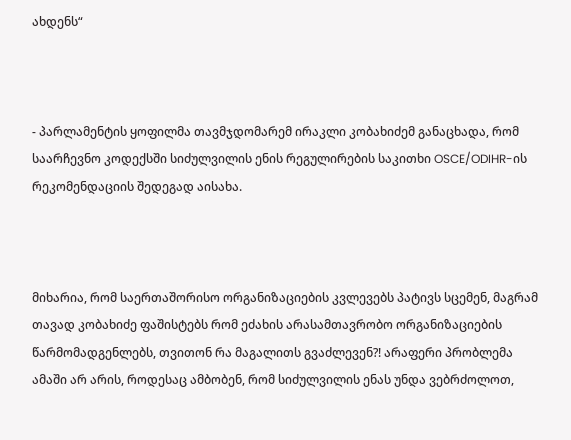ახდენს“



- პარლამენტის ყოფილმა თავმჯდომარემ ირაკლი კობახიძემ განაცხადა, რომ საარჩევნო კოდექსში სიძულვილის ენის რეგულირების საკითხი OSCE/ODIHR-ის რეკომენდაციის შედეგად აისახა.



მიხარია, რომ საერთაშორისო ორგანიზაციების კვლევებს პატივს სცემენ, მაგრამ თავად კობახიძე ფაშისტებს რომ ეძახის არასამთავრობო ორგანიზაციების წარმომადგენლებს, თვითონ რა მაგალითს გვაძლევენ?! არაფერი პრობლემა ამაში არ არის, როდესაც ამბობენ, რომ სიძულვილის ენას უნდა ვებრძოლოთ,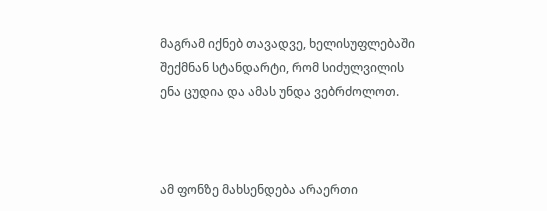მაგრამ იქნებ თავადვე, ხელისუფლებაში შექმნან სტანდარტი, რომ სიძულვილის ენა ცუდია და ამას უნდა ვებრძოლოთ.



ამ ფონზე მახსენდება არაერთი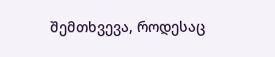შემთხვევა, როდესაც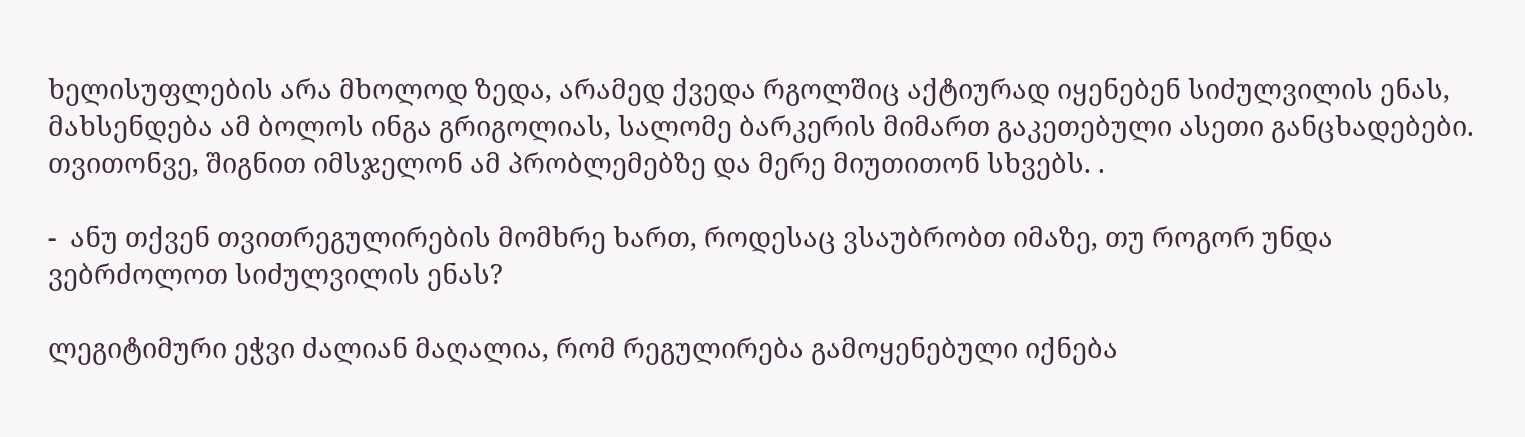ხელისუფლების არა მხოლოდ ზედა, არამედ ქვედა რგოლშიც აქტიურად იყენებენ სიძულვილის ენას, მახსენდება ამ ბოლოს ინგა გრიგოლიას, სალომე ბარკერის მიმართ გაკეთებული ასეთი განცხადებები. თვითონვე, შიგნით იმსჯელონ ამ პრობლემებზე და მერე მიუთითონ სხვებს. .

-  ანუ თქვენ თვითრეგულირების მომხრე ხართ, როდესაც ვსაუბრობთ იმაზე, თუ როგორ უნდა ვებრძოლოთ სიძულვილის ენას?

ლეგიტიმური ეჭვი ძალიან მაღალია, რომ რეგულირება გამოყენებული იქნება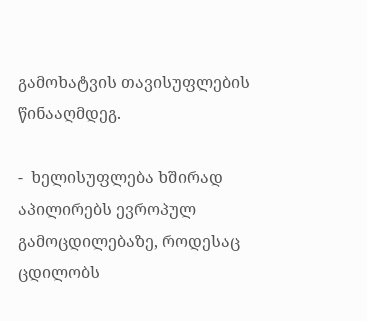გამოხატვის თავისუფლების წინააღმდეგ.

-  ხელისუფლება ხშირად აპილირებს ევროპულ გამოცდილებაზე, როდესაც ცდილობს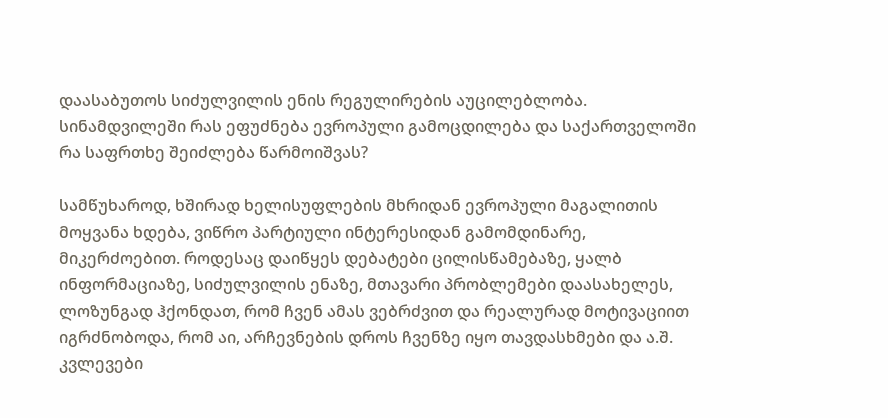დაასაბუთოს სიძულვილის ენის რეგულირების აუცილებლობა. სინამდვილეში რას ეფუძნება ევროპული გამოცდილება და საქართველოში რა საფრთხე შეიძლება წარმოიშვას?

სამწუხაროდ, ხშირად ხელისუფლების მხრიდან ევროპული მაგალითის მოყვანა ხდება, ვიწრო პარტიული ინტერესიდან გამომდინარე, მიკერძოებით. როდესაც დაიწყეს დებატები ცილისწამებაზე, ყალბ ინფორმაციაზე, სიძულვილის ენაზე, მთავარი პრობლემები დაასახელეს, ლოზუნგად ჰქონდათ, რომ ჩვენ ამას ვებრძვით და რეალურად მოტივაციით იგრძნობოდა, რომ აი, არჩევნების დროს ჩვენზე იყო თავდასხმები და ა.შ. კვლევები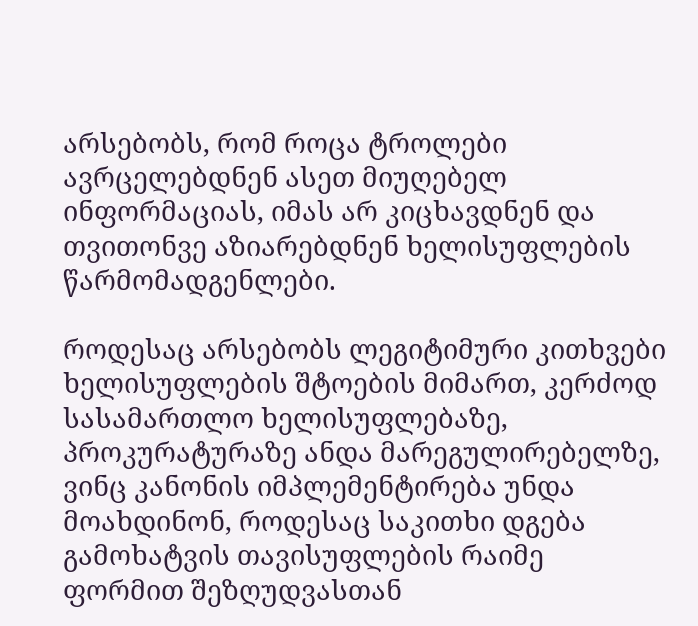არსებობს, რომ როცა ტროლები ავრცელებდნენ ასეთ მიუღებელ ინფორმაციას, იმას არ კიცხავდნენ და თვითონვე აზიარებდნენ ხელისუფლების წარმომადგენლები.

როდესაც არსებობს ლეგიტიმური კითხვები ხელისუფლების შტოების მიმართ, კერძოდ სასამართლო ხელისუფლებაზე, პროკურატურაზე ანდა მარეგულირებელზე, ვინც კანონის იმპლემენტირება უნდა მოახდინონ, როდესაც საკითხი დგება გამოხატვის თავისუფლების რაიმე ფორმით შეზღუდვასთან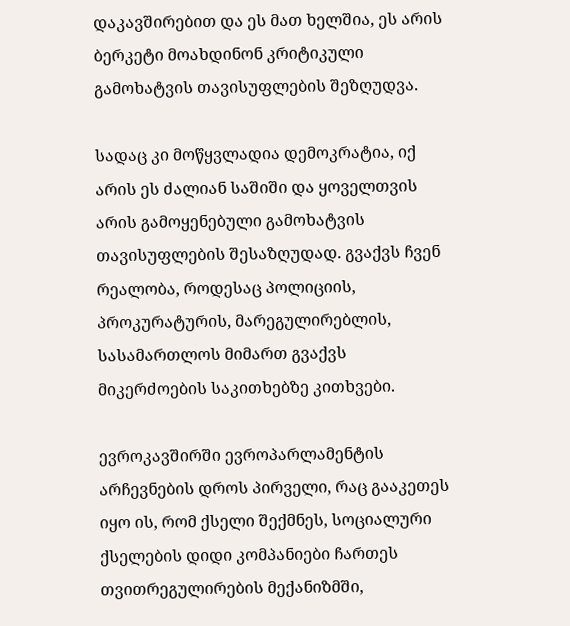დაკავშირებით და ეს მათ ხელშია, ეს არის ბერკეტი მოახდინონ კრიტიკული გამოხატვის თავისუფლების შეზღუდვა.

სადაც კი მოწყვლადია დემოკრატია, იქ არის ეს ძალიან საშიში და ყოველთვის არის გამოყენებული გამოხატვის თავისუფლების შესაზღუდად. გვაქვს ჩვენ რეალობა, როდესაც პოლიციის, პროკურატურის, მარეგულირებლის, სასამართლოს მიმართ გვაქვს მიკერძოების საკითხებზე კითხვები.

ევროკავშირში ევროპარლამენტის არჩევნების დროს პირველი, რაც გააკეთეს იყო ის, რომ ქსელი შექმნეს, სოციალური ქსელების დიდი კომპანიები ჩართეს თვითრეგულირების მექანიზმში,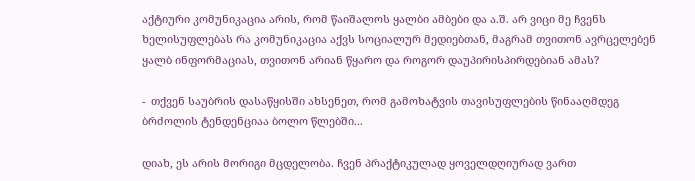აქტიური კომუნიკაცია არის, რომ წაიშალოს ყალბი ამბები და ა.შ. არ ვიცი მე ჩვენს ხელისუფლებას რა კომუნიკაცია აქვს სოციალურ მედიებთან, მაგრამ თვითონ ავრცელებენ ყალბ ინფორმაციას, თვითონ არიან წყარო და როგორ დაუპირისპირდებიან ამას?

-  თქვენ საუბრის დასაწყისში ახსენეთ, რომ გამოხატვის თავისუფლების წინააღმდეგ ბრძოლის ტენდენციაა ბოლო წლებში...

დიახ, ეს არის მორიგი მცდელობა. ჩვენ პრაქტიკულად ყოველდღიურად ვართ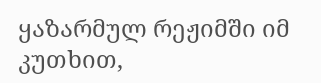ყაზარმულ რეჟიმში იმ კუთხით,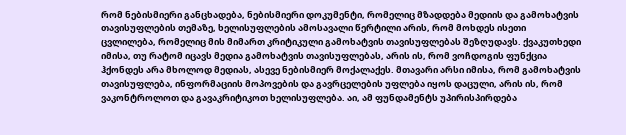რომ ნებისმიერი განცხადება, ნებისმიერი დოკუმენტი, რომელიც მზადდება მედიის და გამოხატვის თავისუფლების თემაზე, ხელისუფლების ამოსავალი წერტილი არის, რომ მოხდეს ისეთი ცვლილება, რომელიც მის მიმართ კრიტიკული გამოხატვის თავისუფლებას შეზღუდავს. ქვაკუთხედი იმისა, თუ რატომ იცავს მედია გამოხატვის თავისუფლებას, არის ის, რომ ვოჩდოგის ფუნქცია ჰქონდეს არა მხოლოდ მედიას, ასევე ნებისმიერ მოქალაქეს. მთავარი არსი იმისა, რომ გამოხატვის თავისუფლება, ინფორმაციის მოპოვების და გავრცელების უფლება იყოს დაცული, არის ის, რომ ვაკონტროლოთ და გავაკრიტიკოთ ხელისუფლება. აი, ამ ფუნდამენტს უპირისპირდება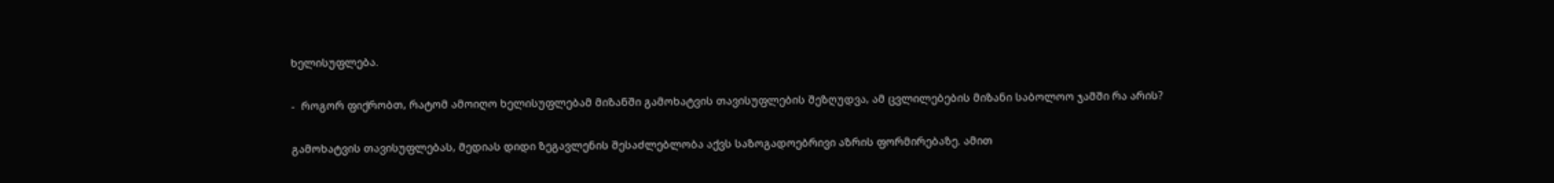ხელისუფლება.

-  როგორ ფიქრობთ, რატომ ამოიღო ხელისუფლებამ მიზანში გამოხატვის თავისუფლების შეზღუდვა, ამ ცვლილებების მიზანი საბოლოო ჯამში რა არის?

გამოხატვის თავისუფლებას, მედიას დიდი ზეგავლენის შესაძლებლობა აქვს საზოგადოებრივი აზრის ფორმირებაზე. ამით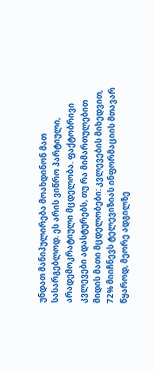უნდათ მანიპულირება მოახდინონ მათ სასარგებლოდ. ეს არის ვიწრო პარტიული, არადემოკრატიული მცდელობა. ფაქტობრივი კვლევები ადასტურებს, თუ რა მიმართულებით მიდის მათი მცდელობები: კვლევების მიხედვით, 72% მიიჩნევს ტელევიზიას ინფორმაციის მთავარ წყაროდ, მეორე ადგილზე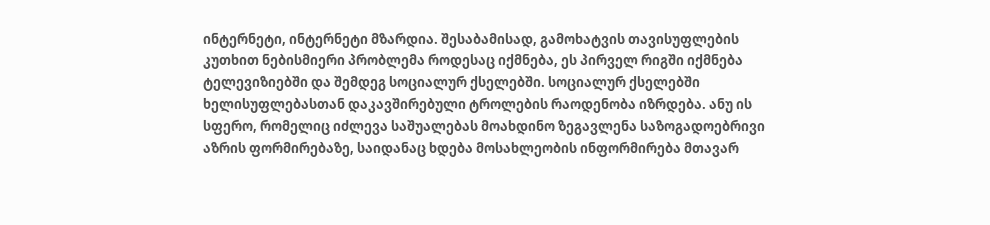ინტერნეტი, ინტერნეტი მზარდია. შესაბამისად, გამოხატვის თავისუფლების კუთხით ნებისმიერი პრობლემა როდესაც იქმნება, ეს პირველ რიგში იქმნება ტელევიზიებში და შემდეგ სოციალურ ქსელებში. სოციალურ ქსელებში ხელისუფლებასთან დაკავშირებული ტროლების რაოდენობა იზრდება. ანუ ის სფერო, რომელიც იძლევა საშუალებას მოახდინო ზეგავლენა საზოგადოებრივი აზრის ფორმირებაზე, საიდანაც ხდება მოსახლეობის ინფორმირება მთავარ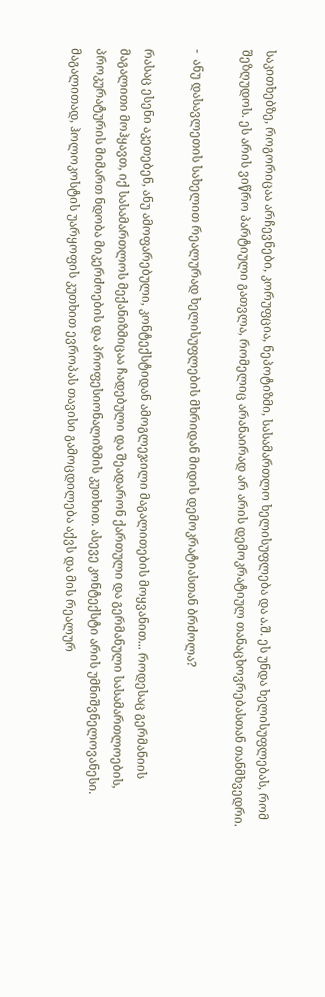საკითხებზე, როგორიცაა არჩევნები, კორუფცია, ნეპოტიზმი, სასამართლო ხელისუფლება და ა.შ. ეს უნდა ხელისუფლებას, რომ შეზღუდოს. ეს არის ვიწრო პარტიული გათვლა, რომელიც არანაირად არ არის დემოკრატიულ თანაცხოვრებასთან თანმხვედრი.

-  ანუ დასავლეთის სახელით რეალურად ხელისუფლების მხრიდან მიდის დემოკრატიასთან ბრძოლა?

რასაც ესენი აკეთებენ, ანუ ამოფარებული, კონტექსტიდან ამოგლეჯილი მაგალითების მოყვანით... როდესაც გერმანიის მაგალითი მოჰყავთ, იქ სასამართლოს მექანიზმიცაა ჩადებული და შეადარონ ქართული და გერმანული სასამართლოების, პროკურატურის მიმართ ნდობა მიკერძოების და პროფესიონალიზმის კუთხით. ასევე კონტექსტი არის უმნიშვნელოვანესი. მაგალითად, ჰოლოკოსტის უარყოფის კუთხით ევროპას თავისი გამოცდილება აქვს და მის რეალურ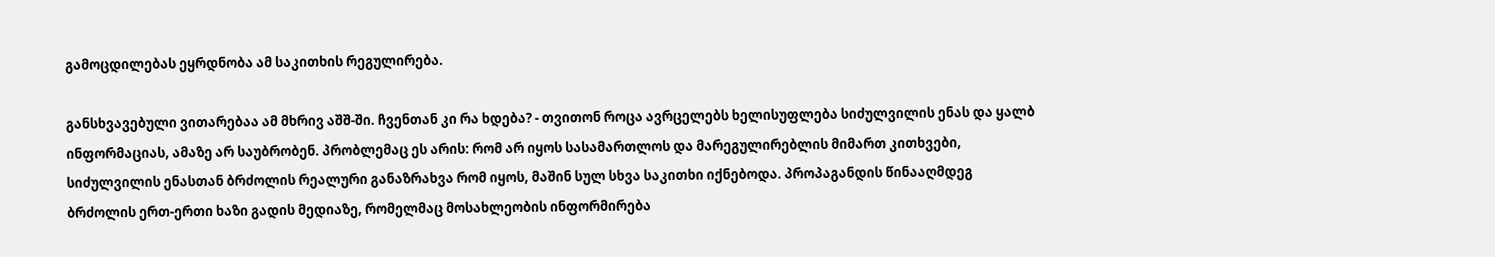გამოცდილებას ეყრდნობა ამ საკითხის რეგულირება.

განსხვავებული ვითარებაა ამ მხრივ აშშ-ში. ჩვენთან კი რა ხდება? - თვითონ როცა ავრცელებს ხელისუფლება სიძულვილის ენას და ყალბ ინფორმაციას, ამაზე არ საუბრობენ. პრობლემაც ეს არის: რომ არ იყოს სასამართლოს და მარეგულირებლის მიმართ კითხვები, სიძულვილის ენასთან ბრძოლის რეალური განაზრახვა რომ იყოს, მაშინ სულ სხვა საკითხი იქნებოდა. პროპაგანდის წინააღმდეგ ბრძოლის ერთ-ერთი ხაზი გადის მედიაზე, რომელმაც მოსახლეობის ინფორმირება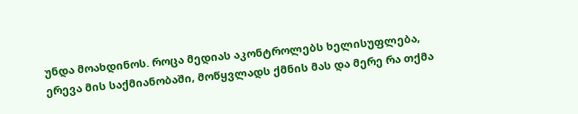უნდა მოახდინოს. როცა მედიას აკონტროლებს ხელისუფლება, ერევა მის საქმიანობაში, მოწყვლადს ქმნის მას და მერე რა თქმა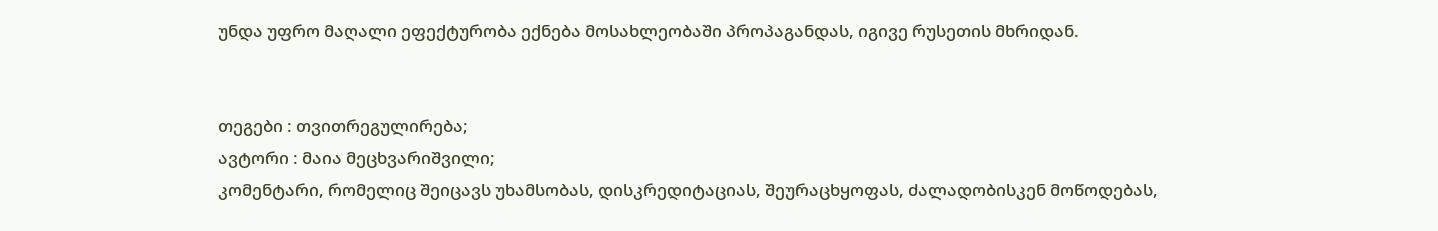უნდა უფრო მაღალი ეფექტურობა ექნება მოსახლეობაში პროპაგანდას, იგივე რუსეთის მხრიდან.


თეგები : თვითრეგულირება;
ავტორი : მაია მეცხვარიშვილი;
კომენტარი, რომელიც შეიცავს უხამსობას, დისკრედიტაციას, შეურაცხყოფას, ძალადობისკენ მოწოდებას,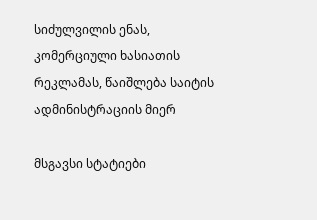სიძულვილის ენას, კომერციული ხასიათის რეკლამას, წაიშლება საიტის ადმინისტრაციის მიერ

მსგავსი სტატიები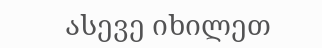ასევე იხილეთ